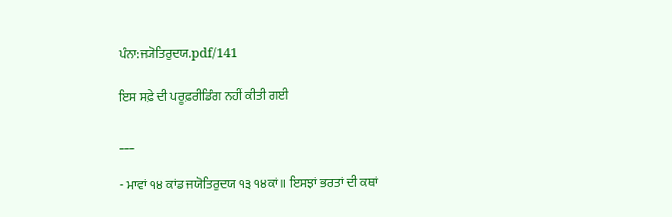ਪੰਨਾ:ਜ੍ਯੋਤਿਰੁਦਯ.pdf/141

ਇਸ ਸਫ਼ੇ ਦੀ ਪਰੂਫ਼ਰੀਡਿੰਗ ਨਹੀਂ ਕੀਤੀ ਗਈ

___

- ਮਾਵਾਂ ੧੪ ਕਾਂਡ ਜਯੋਤਿਰੁਦਯ ੧੩ ੧੪ਕਾਂ॥ ਇਸਝਾਂ ਭਰਤਾਂ ਦੀ ਕਥਾਂ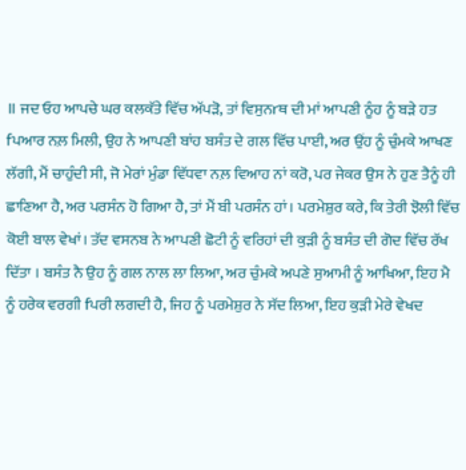॥ ਜਦ ਓਹ ਆਪਚੇ ਘਰ ਕਲਕੱਤੇ ਵਿੱਚ ਅੱਪੜੋ, ਤਾਂ ਵਿਸੁਨrਥ ਦੀ ਮਾਂ ਆਪਣੀ ਨੂੰਹ ਨੂੰ ਬੜੇ ਹਤ fਪਆਰ ਨਲ਼ ਮਿਲੀ, ਉਹ ਨੇ ਆਪਣੀ ਬਾਂਹ ਬਸੰਤ ਦੇ ਗਲ ਵਿੱਚ ਪਾਈ, ਅਰ ਉਂਹ ਨੂੰ ਚੁੰਮਕੇ ਆਖਣ ਲੱਗੀ, ਮੈਂ ਚਾਹੁੰਦੀ ਸੀ, ਜੋ ਮੇਰਾਂ ਮੁੰਡਾ ਵਿੱਧਵਾ ਨਲ਼ ਵਿਆਹ ਨਾਂ ਕਰੋ, ਪਰ ਜੇਕਰ ਉਸ ਨੇ ਹੁਣ ਤੈਨੂੰ ਹੀ ਛਾਣਿਆ ਹੈ, ਅਰ ਪਰਸੰਨ ਹੋ ਗਿਆ ਹੈ, ਤਾਂ ਮੈਂ ਬੀ ਪਰਸੰਨ ਹਾਂ। ਪਰਮੇਸ਼ੁਰ ਕਰੇ, ਕਿ ਤੇਰੀ ਝੋਲੀ ਵਿੱਚ ਕੋਈ ਬਾਲ ਵੇਖਾਂ। ਤੱਦ ਵਸਨਬ ਨੇ ਆਪਣੀ ਛੋਟੀ ਨੂੰ ਵਰਿਹਾਂ ਦੀ ਕੁੜੀ ਨੂੰ ਬਸੰਤ ਦੀ ਗੋਦ ਵਿੱਚ ਰੱਖ ਦਿੱਤਾ । ਬਸੰਤ ਨੈ ਉਹ ਨੂੰ ਗਲ ਨਾਲ ਲਾ ਲਿਆ, ਅਰ ਚੁੰਮਕੇ ਅਪਣੇ ਸੁਆਮੀ ਨੂੰ ਆਖਿਆ, ਇਹ ਮੈ ਨੂੰ ਹਰੇਕ ਵਰਗੀ fਪਰੀ ਲਗਦੀ ਹੈ, ਜਿਹ ਨੂੰ ਪਰਮੇਸ਼ੁਰ ਨੇ ਸੱਦ ਲਿਆ, ਇਹ ਕੁੜੀ ਮੇਰੇ ਵੇਖਦ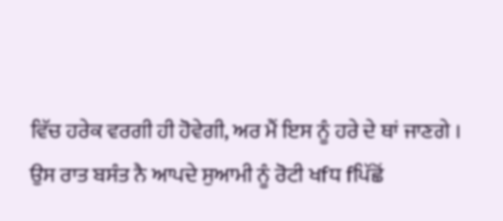ਵਿੱਚ ਹਰੇਕ ਵਰਗੀ ਹੀ ਹੋਵੇਗੀ, ਅਰ ਮੈਂ ਇਸ ਨੂੰ ਹਰੇ ਦੇ ਥਾਂ ਜਾਣਗੇ । ਉਸ ਰਾਤ ਬਸੰਤ ਨੈ ਆਪਦੇ ਸੁਆਮੀ ਨੂੰ ਰੋਟੀ ਖfਧ fਪਿੱਛੋਂ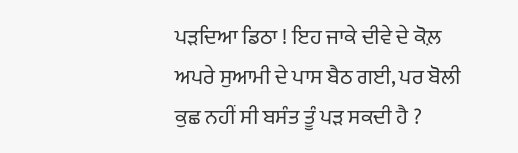ਪੜਦਿਆ ਡਿਠਾ ! ਇਹ ਜਾਕੇ ਦੀਵੇ ਦੇ ਕੋਲ਼ ਅਪਰੇ ਸੁਆਮੀ ਦੇ ਪਾਸ ਬੈਠ ਗਈ, ਪਰ ਬੋਲੀ ਕੁਛ ਨਹੀਂ ਸੀ ਬਸੰਤ ਤੂੰ ਪੜ ਸਕਦੀ ਹੈ ?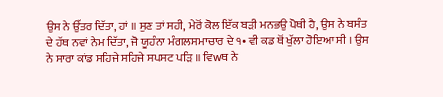ਉਸ ਨੇ ਉੱਤਰ ਦਿੱਤਾ, ਹਾਂ ॥ ਸੁਣ ਤਾਂ ਸਹੀ, ਮੇਰੋਂ ਕੋਲ ਇੱਕ ਬੜੀ ਮਨਭਉ ਪੋਥੀ ਹੈ, ਉਸ ਨੇ ਬਸੰਤ ਦੇ ਹੱਥ ਨਵਾਂ ਨੇਮ ਦਿੱਤਾ, ਜੋ ਯੂਹੰਨਾ ਮੰਗਲਸਮਾਚਾਰ ਦੇ ੧• ਵੀ ਕਡ ਥੋਂ ਖੁੱਲਾ ਹੋਇਆ ਸੀ । ਉਸ ਨੇ ਸਾਰਾ ਕਾਂਡ ਸਹਿਜੇ ਸਹਿਜੇ ਸਪਸਟ ਪੜਿ ॥ ਵਿwਥ ਨੇ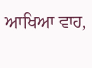ਆਖਿਆ ਵਾਹ,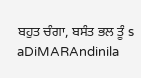ਬਹੁਤ ਚੰਗਾ, ਬਸੰਤ ਭਲ ਤੂੰ s aDiMARAndinila